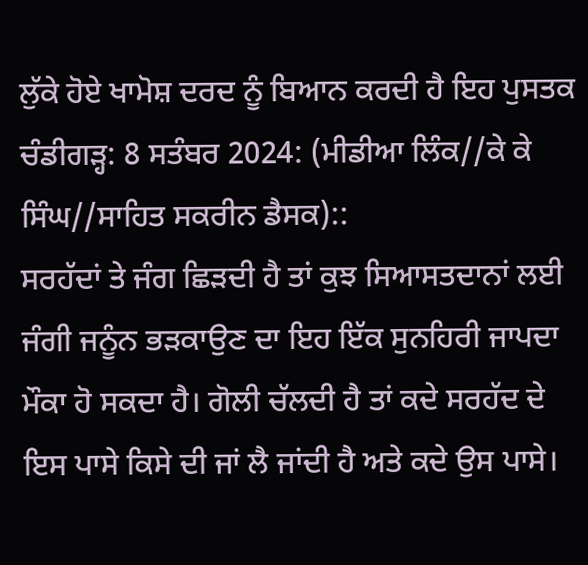ਲੁੱਕੇ ਹੋਏ ਖਾਮੋਸ਼ ਦਰਦ ਨੂੰ ਬਿਆਨ ਕਰਦੀ ਹੈ ਇਹ ਪੁਸਤਕ
ਚੰਡੀਗੜ੍ਹ: 8 ਸਤੰਬਰ 2024: (ਮੀਡੀਆ ਲਿੰਕ//ਕੇ ਕੇ ਸਿੰਘ//ਸਾਹਿਤ ਸਕਰੀਨ ਡੈਸਕ)::
ਸਰਹੱਦਾਂ ਤੇ ਜੰਗ ਛਿੜਦੀ ਹੈ ਤਾਂ ਕੁਝ ਸਿਆਸਤਦਾਨਾਂ ਲਈ ਜੰਗੀ ਜਨੂੰਨ ਭੜਕਾਉਣ ਦਾ ਇਹ ਇੱਕ ਸੁਨਹਿਰੀ ਜਾਪਦਾ ਮੌਕਾ ਹੋ ਸਕਦਾ ਹੈ। ਗੋਲੀ ਚੱਲਦੀ ਹੈ ਤਾਂ ਕਦੇ ਸਰਹੱਦ ਦੇ ਇਸ ਪਾਸੇ ਕਿਸੇ ਦੀ ਜਾਂ ਲੈ ਜਾਂਦੀ ਹੈ ਅਤੇ ਕਦੇ ਉਸ ਪਾਸੇ।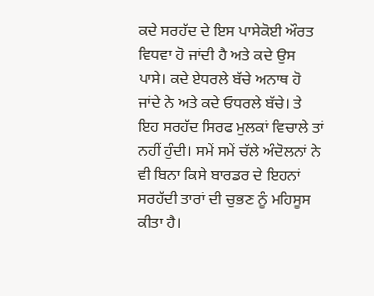ਕਦੇ ਸਰਹੱਦ ਦੇ ਇਸ ਪਾਸੇਕੋਈ ਔਰਤ ਵਿਧਵਾ ਹੋ ਜਾਂਦੀ ਹੈ ਅਤੇ ਕਦੇ ਉਸ ਪਾਸੇ। ਕਦੇ ਏਧਰਲੇ ਬੱਚੇ ਅਨਾਥ ਹੋ ਜਾਂਦੇ ਨੇ ਅਤੇ ਕਦੇ ਓਧਰਲੇ ਬੱਚੇ। ਤੇ ਇਹ ਸਰਹੱਦ ਸਿਰਫ ਮੁਲਕਾਂ ਵਿਚਾਲੇ ਤਾਂ ਨਹੀਂ ਹੁੰਦੀ। ਸਮੇਂ ਸਮੇਂ ਚੱਲੇ ਅੰਦੋਲਨਾਂ ਨੇ ਵੀ ਬਿਨਾ ਕਿਸੇ ਬਾਰਡਰ ਦੇ ਇਹਨਾਂ ਸਰਹੱਦੀ ਤਾਰਾਂ ਦੀ ਚੁਭਣ ਨੂੰ ਮਹਿਸੂਸ ਕੀਤਾ ਹੈ।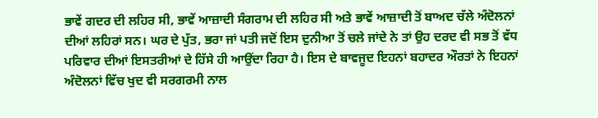ਭਾਵੇਂ ਗਦਰ ਦੀ ਲਹਿਰ ਸੀ, ਭਾਵੇਂ ਆਜ਼ਾਦੀ ਸੰਗਰਾਮ ਦੀ ਲਹਿਰ ਸੀ ਅਤੇ ਭਾਵੇਂ ਆਜ਼ਾਦੀ ਤੋਂ ਬਾਅਦ ਚੱਲੇ ਅੰਦੋਲਨਾਂ ਦੀਆਂ ਲਹਿਰਾਂ ਸਨ। ਘਰ ਦੇ ਪੁੱਤ, ਭਰਾ ਜਾਂ ਪਤੀ ਜਦੋਂ ਇਸ ਦੁਨੀਆ ਤੋਂ ਚਲੇ ਜਾਂਦੇ ਨੇ ਤਾਂ ਉਹ ਦਰਦ ਵੀ ਸਭ ਤੋਂ ਵੱਧ ਪਰਿਵਾਰ ਦੀਆਂ ਇਸਤਰੀਆਂ ਦੇ ਹਿੱਸੇ ਹੀ ਆਉਂਦਾ ਰਿਹਾ ਹੈ। ਇਸ ਦੇ ਬਾਵਜੂਦ ਇਹਨਾਂ ਬਹਾਦਰ ਔਰਤਾਂ ਨੇ ਇਹਨਾਂ ਅੰਦੋਲਨਾਂ ਵਿੱਚ ਖੁਦ ਵੀ ਸਰਗਰਮੀ ਨਾਲ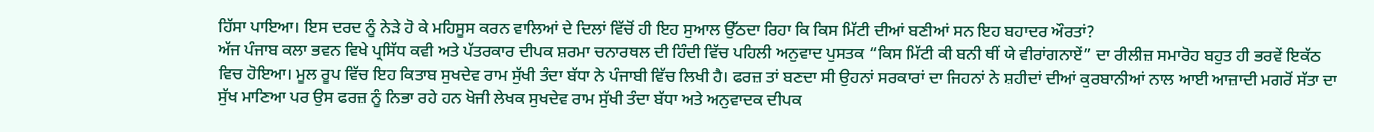ਹਿੱਸਾ ਪਾਇਆ। ਇਸ ਦਰਦ ਨੂੰ ਨੇੜੇ ਹੋ ਕੇ ਮਹਿਸੂਸ ਕਰਨ ਵਾਲਿਆਂ ਦੇ ਦਿਲਾਂ ਵਿੱਚੋਂ ਹੀ ਇਹ ਸੁਆਲ ਉੱਠਦਾ ਰਿਹਾ ਕਿ ਕਿਸ ਮਿੱਟੀ ਦੀਆਂ ਬਣੀਆਂ ਸਨ ਇਹ ਬਹਾਦਰ ਔਰਤਾਂ?
ਅੱਜ ਪੰਜਾਬ ਕਲਾ ਭਵਨ ਵਿਖੇ ਪ੍ਰਸਿੱਧ ਕਵੀ ਅਤੇ ਪੱਤਰਕਾਰ ਦੀਪਕ ਸ਼ਰਮਾ ਚਨਾਰਥਲ ਦੀ ਹਿੰਦੀ ਵਿੱਚ ਪਹਿਲੀ ਅਨੁਵਾਦ ਪੁਸਤਕ “ਕਿਸ ਮਿੱਟੀ ਕੀ ਬਨੀ ਥੀਂ ਯੇ ਵੀਰਾਂਗਨਾਏਂ” ਦਾ ਰੀਲੀਜ਼ ਸਮਾਰੋਹ ਬਹੁਤ ਹੀ ਭਰਵੇਂ ਇਕੱਠ ਵਿਚ ਹੋਇਆ। ਮੂਲ ਰੂਪ ਵਿੱਚ ਇਹ ਕਿਤਾਬ ਸੁਖਦੇਵ ਰਾਮ ਸੁੱਖੀ ਤੰਦਾ ਬੱਧਾ ਨੇ ਪੰਜਾਬੀ ਵਿੱਚ ਲਿਖੀ ਹੈ। ਫਰਜ਼ ਤਾਂ ਬਣਦਾ ਸੀ ਉਹਨਾਂ ਸਰਕਾਰਾਂ ਦਾ ਜਿਹਨਾਂ ਨੇ ਸ਼ਹੀਦਾਂ ਦੀਆਂ ਕੁਰਬਾਨੀਆਂ ਨਾਲ ਆਈ ਆਜ਼ਾਦੀ ਮਗਰੋਂ ਸੱਤਾ ਦਾ ਸੁੱਖ ਮਾਣਿਆ ਪਰ ਉਸ ਫਰਜ਼ ਨੂੰ ਨਿਭਾ ਰਹੇ ਹਨ ਖੋਜੀ ਲੇਖਕ ਸੁਖਦੇਵ ਰਾਮ ਸੁੱਖੀ ਤੰਦਾ ਬੱਧਾ ਅਤੇ ਅਨੁਵਾਦਕ ਦੀਪਕ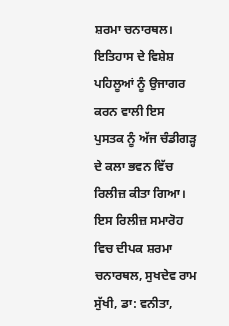ਸ਼ਰਮਾ ਚਨਾਰਥਲ। ਇਤਿਹਾਸ ਦੇ ਵਿਸ਼ੇਸ਼ ਪਹਿਲੂਆਂ ਨੂੰ ਉਜਾਗਰ ਕਰਨ ਵਾਲੀ ਇਸ ਪੁਸਤਕ ਨੂੰ ਅੱਜ ਚੰਡੀਗੜ੍ਹ ਦੇ ਕਲਾ ਭਵਨ ਵਿੱਚ ਰਿਲੀਜ਼ ਕੀਤਾ ਗਿਆ।
ਇਸ ਰਿਲੀਜ਼ ਸਮਾਰੋਹ ਵਿਚ ਦੀਪਕ ਸ਼ਰਮਾ ਚਨਾਰਥਲ, ਸੁਖਦੇਵ ਰਾਮ ਸੁੱਖੀ, ਡਾ: ਵਨੀਤਾ,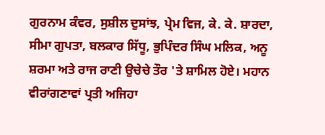ਗੁਰਨਾਮ ਕੰਵਰ, ਸੁਸ਼ੀਲ ਦੁਸਾਂਝ, ਪ੍ਰੇਮ ਵਿਜ, ਕੇ. ਕੇ. ਸ਼ਾਰਦਾ, ਸੀਮਾ ਗੁਪਤਾ, ਬਲਕਾਰ ਸਿੱਧੂ, ਭੁਪਿੰਦਰ ਸਿੰਘ ਮਲਿਕ, ਅਨੂ ਸ਼ਰਮਾ ਅਤੇ ਰਾਜ ਰਾਣੀ ਉਚੇਚੇ ਤੌਰ 'ਤੇ ਸ਼ਾਮਿਲ ਹੋਏ। ਮਹਾਨ ਵੀਰਾਂਗਣਾਵਾਂ ਪ੍ਰਤੀ ਅਜਿਹਾ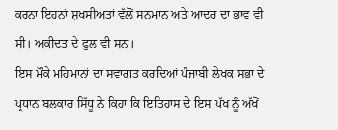ਕਰਨਾ ਇਹਨਾਂ ਸ਼ਖਸੀਅਤਾਂ ਵੱਲੋਂ ਸਨਮਾਨ ਅਤੇ ਆਦਰ ਦਾ ਭਾਵ ਵੀ ਸੀ। ਅਕੀਦਤ ਦੇ ਫੁਲ ਵੀ ਸਨ।
ਇਸ ਮੌਕੇ ਮਹਿਮਾਨਾਂ ਦਾ ਸਵਾਗਤ ਕਰਦਿਆਂ ਪੰਜਾਬੀ ਲੇਖਕ ਸਭਾ ਦੇ ਪ੍ਰਧਾਨ ਬਲਕਾਰ ਸਿੱਧੂ ਨੇ ਕਿਹਾ ਕਿ ਇਤਿਹਾਸ ਦੇ ਇਸ ਪੱਖ ਨੂੰ ਅੱਖੋਂ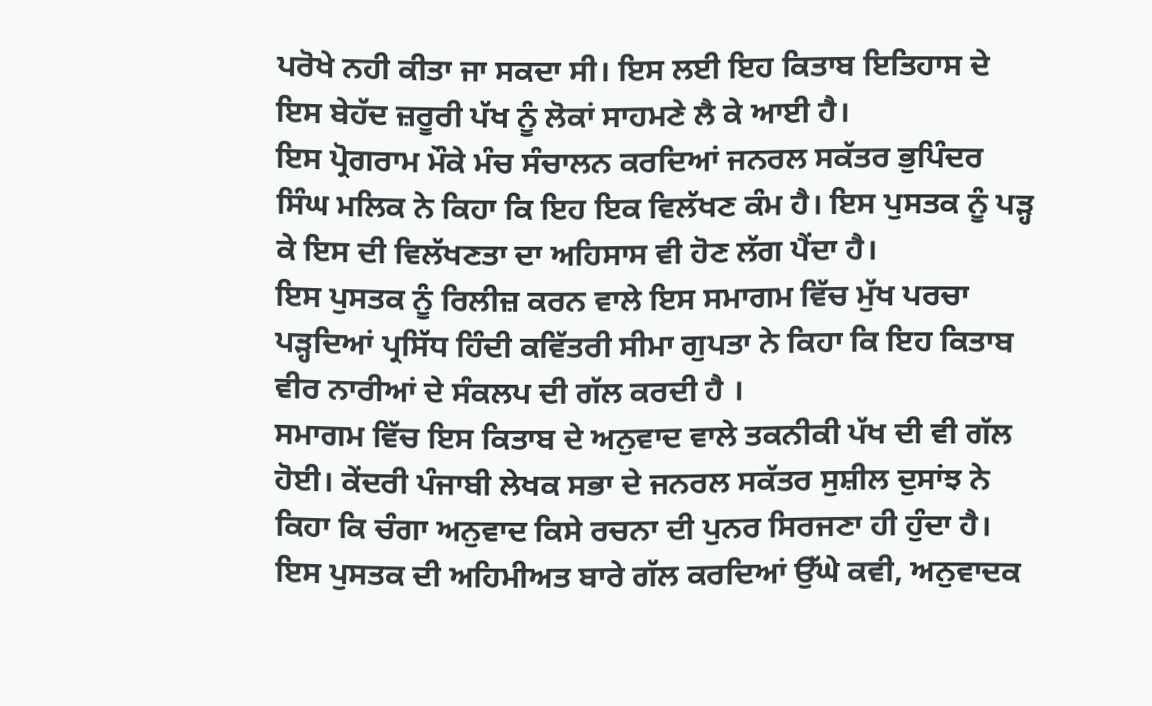ਪਰੋਖੇ ਨਹੀ ਕੀਤਾ ਜਾ ਸਕਦਾ ਸੀ। ਇਸ ਲਈ ਇਹ ਕਿਤਾਬ ਇਤਿਹਾਸ ਦੇ ਇਸ ਬੇਹੱਦ ਜ਼ਰੂਰੀ ਪੱਖ ਨੂੰ ਲੋਕਾਂ ਸਾਹਮਣੇ ਲੈ ਕੇ ਆਈ ਹੈ।
ਇਸ ਪ੍ਰੋਗਰਾਮ ਮੌਕੇ ਮੰਚ ਸੰਚਾਲਨ ਕਰਦਿਆਂ ਜਨਰਲ ਸਕੱਤਰ ਭੁਪਿੰਦਰ ਸਿੰਘ ਮਲਿਕ ਨੇ ਕਿਹਾ ਕਿ ਇਹ ਇਕ ਵਿਲੱਖਣ ਕੰਮ ਹੈ। ਇਸ ਪੁਸਤਕ ਨੂੰ ਪੜ੍ਹ ਕੇ ਇਸ ਦੀ ਵਿਲੱਖਣਤਾ ਦਾ ਅਹਿਸਾਸ ਵੀ ਹੋਣ ਲੱਗ ਪੈਂਦਾ ਹੈ।
ਇਸ ਪੁਸਤਕ ਨੂੰ ਰਿਲੀਜ਼ ਕਰਨ ਵਾਲੇ ਇਸ ਸਮਾਗਮ ਵਿੱਚ ਮੁੱਖ ਪਰਚਾ ਪੜ੍ਹਦਿਆਂ ਪ੍ਰਸਿੱਧ ਹਿੰਦੀ ਕਵਿੱਤਰੀ ਸੀਮਾ ਗੁਪਤਾ ਨੇ ਕਿਹਾ ਕਿ ਇਹ ਕਿਤਾਬ ਵੀਰ ਨਾਰੀਆਂ ਦੇ ਸੰਕਲਪ ਦੀ ਗੱਲ ਕਰਦੀ ਹੈ ।
ਸਮਾਗਮ ਵਿੱਚ ਇਸ ਕਿਤਾਬ ਦੇ ਅਨੁਵਾਦ ਵਾਲੇ ਤਕਨੀਕੀ ਪੱਖ ਦੀ ਵੀ ਗੱਲ ਹੋਈ। ਕੇਂਦਰੀ ਪੰਜਾਬੀ ਲੇਖਕ ਸਭਾ ਦੇ ਜਨਰਲ ਸਕੱਤਰ ਸੁਸ਼ੀਲ ਦੁਸਾਂਝ ਨੇ ਕਿਹਾ ਕਿ ਚੰਗਾ ਅਨੁਵਾਦ ਕਿਸੇ ਰਚਨਾ ਦੀ ਪੁਨਰ ਸਿਰਜਣਾ ਹੀ ਹੁੰਦਾ ਹੈ।
ਇਸ ਪੁਸਤਕ ਦੀ ਅਹਿਮੀਅਤ ਬਾਰੇ ਗੱਲ ਕਰਦਿਆਂ ਉੱਘੇ ਕਵੀ, ਅਨੁਵਾਦਕ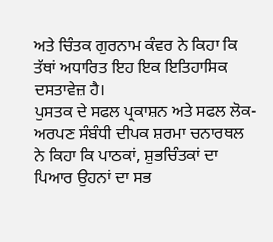ਅਤੇ ਚਿੰਤਕ ਗੁਰਨਾਮ ਕੰਵਰ ਨੇ ਕਿਹਾ ਕਿ ਤੱਥਾਂ ਅਧਾਰਿਤ ਇਹ ਇਕ ਇਤਿਹਾਸਿਕ ਦਸਤਾਵੇਜ਼ ਹੈ।
ਪੁਸਤਕ ਦੇ ਸਫਲ ਪ੍ਰਕਾਸ਼ਨ ਅਤੇ ਸਫਲ ਲੋਕ-ਅਰਪਣ ਸੰਬੰਧੀ ਦੀਪਕ ਸ਼ਰਮਾ ਚਨਾਰਥਲ ਨੇ ਕਿਹਾ ਕਿ ਪਾਠਕਾਂ, ਸ਼ੁਭਚਿੰਤਕਾਂ ਦਾ ਪਿਆਰ ਉਹਨਾਂ ਦਾ ਸਭ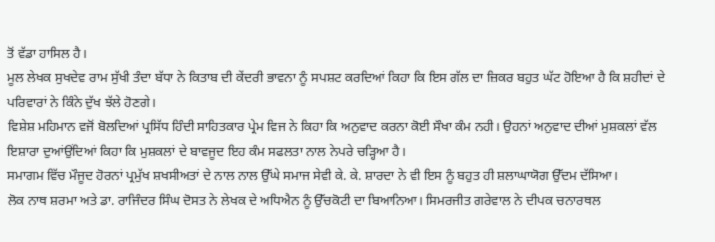ਤੋਂ ਵੱਡਾ ਹਾਸਿਲ ਹੈ।
ਮੂਲ ਲੇਖਕ ਸੁਖਦੇਵ ਰਾਮ ਸੁੱਖੀ ਤੰਦਾ ਬੱਧਾ ਨੇ ਕਿਤਾਬ ਦੀ ਕੇਂਦਰੀ ਭਾਵਨਾ ਨੂੰ ਸਪਸ਼ਟ ਕਰਦਿਆਂ ਕਿਹਾ ਕਿ ਇਸ ਗੱਲ ਦਾ ਜ਼ਿਕਰ ਬਹੁਤ ਘੱਟ ਹੋਇਆ ਹੈ ਕਿ ਸ਼ਹੀਦਾਂ ਦੇ ਪਰਿਵਾਰਾਂ ਨੇ ਕਿੰਨੇ ਦੁੱਖ ਝੱਲੇ ਹੋਣਗੇ।
ਵਿਸ਼ੇਸ਼ ਮਹਿਮਾਨ ਵਜੋਂ ਬੋਲਦਿਆਂ ਪ੍ਰਸਿੱਧ ਹਿੰਦੀ ਸਾਹਿਤਕਾਰ ਪ੍ਰੇਮ ਵਿਜ ਨੇ ਕਿਹਾ ਕਿ ਅਨੁਵਾਦ ਕਰਨਾ ਕੋਈ ਸੌਖਾ ਕੰਮ ਨਹੀ। ਉਹਨਾਂ ਅਨੁਵਾਦ ਦੀਆਂ ਮੁਸ਼ਕਲਾਂ ਵੱਲ ਇਸ਼ਾਰਾ ਦੁਆਂਉਂਦਿਆਂ ਕਿਹਾ ਕਿ ਮੁਸ਼ਕਲਾਂ ਦੇ ਬਾਵਜੂਦ ਇਹ ਕੰਮ ਸਫਲਤਾ ਨਾਲ ਨੇਪਰੇ ਚੜ੍ਹਿਆ ਹੈ।
ਸਮਾਗਮ ਵਿੱਚ ਮੌਜੂਦ ਹੋਰਨਾਂ ਪ੍ਰਮੁੱਖ ਸ਼ਖਸੀਅਤਾਂ ਦੇ ਨਾਲ ਨਾਲ ਉੱਘੇ ਸਮਾਜ ਸੇਵੀ ਕੇ. ਕੇ. ਸ਼ਾਰਦਾ ਨੇ ਵੀ ਇਸ ਨੂੰ ਬਹੁਤ ਹੀ ਸ਼ਲਾਘਾਯੋਗ ਉੱਦਮ ਦੱਸਿਆ।
ਲੋਕ ਨਾਥ ਸ਼ਰਮਾ ਅਤੇ ਡਾ. ਰਾਜਿੰਦਰ ਸਿੰਘ ਦੋਸਤ ਨੇ ਲੇਖਕ ਦੇ ਅਧਿਐਨ ਨੂੰ ਉੱਚਕੋਟੀ ਦਾ ਬਿਆਨਿਆ। ਸਿਮਰਜੀਤ ਗਰੇਵਾਲ ਨੇ ਦੀਪਕ ਚਨਾਰਥਲ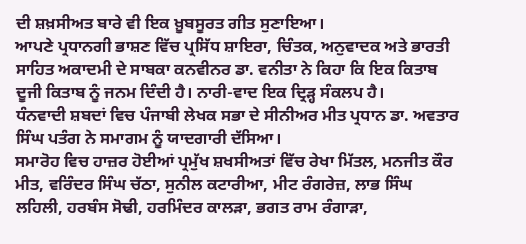ਦੀ ਸ਼ਖ਼ਸੀਅਤ ਬਾਰੇ ਵੀ ਇਕ ਖ਼ੂਬਸੂਰਤ ਗੀਤ ਸੁਣਾਇਆ।
ਆਪਣੇ ਪ੍ਰਧਾਨਗੀ ਭਾਸ਼ਣ ਵਿੱਚ ਪ੍ਰਸਿੱਧ ਸ਼ਾਇਰਾ, ਚਿੰਤਕ, ਅਨੁਵਾਦਕ ਅਤੇ ਭਾਰਤੀ ਸਾਹਿਤ ਅਕਾਦਮੀ ਦੇ ਸਾਬਕਾ ਕਨਵੀਨਰ ਡਾ. ਵਨੀਤਾ ਨੇ ਕਿਹਾ ਕਿ ਇਕ ਕਿਤਾਬ ਦੂਜੀ ਕਿਤਾਬ ਨੂੰ ਜਨਮ ਦਿੰਦੀ ਹੈ। ਨਾਰੀ-ਵਾਦ ਇਕ ਦ੍ਰਿੜ੍ਹ ਸੰਕਲਪ ਹੈ।
ਧੰਨਵਾਦੀ ਸ਼ਬਦਾਂ ਵਿਚ ਪੰਜਾਬੀ ਲੇਖਕ ਸਭਾ ਦੇ ਸੀਨੀਅਰ ਮੀਤ ਪ੍ਰਧਾਨ ਡਾ. ਅਵਤਾਰ ਸਿੰਘ ਪਤੰਗ ਨੇ ਸਮਾਗਮ ਨੂੰ ਯਾਦਗਾਰੀ ਦੱਸਿਆ।
ਸਮਾਰੋਹ ਵਿਚ ਹਾਜ਼ਰ ਹੋਈਆਂ ਪ੍ਰਮੁੱਖ ਸ਼ਖਸੀਅਤਾਂ ਵਿੱਚ ਰੇਖਾ ਮਿੱਤਲ, ਮਨਜੀਤ ਕੌਰ ਮੀਤ, ਵਰਿੰਦਰ ਸਿੰਘ ਚੱਠਾ, ਸੁਨੀਲ ਕਟਾਰੀਆ, ਮੀਟ ਰੰਗਰੇਜ਼, ਲਾਭ ਸਿੰਘ ਲਹਿਲੀ, ਹਰਬੰਸ ਸੋਢੀ, ਹਰਮਿੰਦਰ ਕਾਲੜਾ, ਭਗਤ ਰਾਮ ਰੰਗਾੜਾ,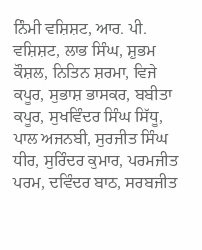ਨਿੰਮੀ ਵਸ਼ਿਸ਼ਟ, ਆਰ. ਪੀ. ਵਸ਼ਿਸ਼ਟ, ਲਾਭ ਸਿੰਘ, ਸ਼ੁਭਮ ਕੌਸ਼ਲ, ਨਿਤਿਨ ਸ਼ਰਮਾ, ਵਿਜੇ ਕਪੂਰ, ਸੁਭਾਸ਼ ਭਾਸਕਰ, ਬਬੀਤਾ ਕਪੂਰ, ਸੁਖਵਿੰਦਰ ਸਿੰਘ ਸਿੱਧੂ, ਪਾਲ ਅਜਨਬੀ, ਸੁਰਜੀਤ ਸਿੰਘ ਧੀਰ, ਸੁਰਿੰਦਰ ਕੁਮਾਰ, ਪਰਮਜੀਤ ਪਰਮ, ਦਵਿੰਦਰ ਬਾਠ, ਸਰਬਜੀਤ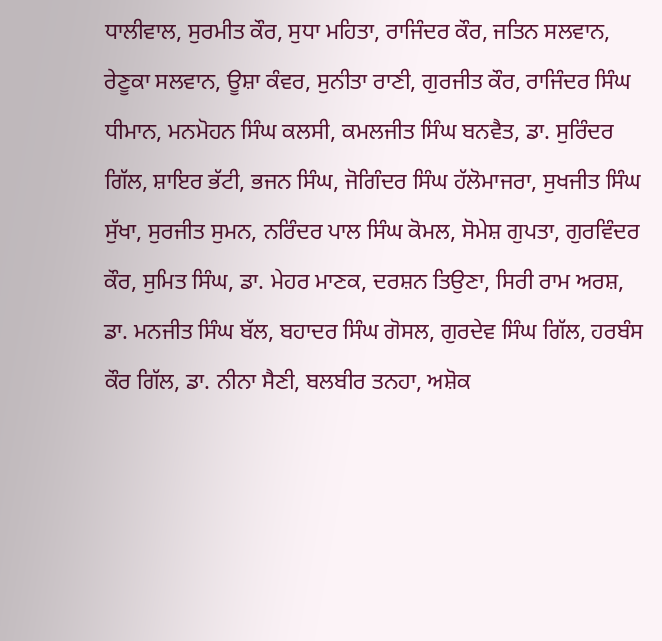ਧਾਲੀਵਾਲ, ਸੁਰਮੀਤ ਕੌਰ, ਸੁਧਾ ਮਹਿਤਾ, ਰਾਜਿੰਦਰ ਕੌਰ, ਜਤਿਨ ਸਲਵਾਨ, ਰੇਣੂਕਾ ਸਲਵਾਨ, ਊਸ਼ਾ ਕੰਵਰ, ਸੁਨੀਤਾ ਰਾਣੀ, ਗੁਰਜੀਤ ਕੌਰ, ਰਾਜਿੰਦਰ ਸਿੰਘ ਧੀਮਾਨ, ਮਨਮੋਹਨ ਸਿੰਘ ਕਲਸੀ, ਕਮਲਜੀਤ ਸਿੰਘ ਬਨਵੈਤ, ਡਾ. ਸੁਰਿੰਦਰ ਗਿੱਲ, ਸ਼ਾਇਰ ਭੱਟੀ, ਭਜਨ ਸਿੰਘ, ਜੋਗਿੰਦਰ ਸਿੰਘ ਹੱਲੋਮਾਜਰਾ, ਸੁਖਜੀਤ ਸਿੰਘ ਸੁੱਖਾ, ਸੁਰਜੀਤ ਸੁਮਨ, ਨਰਿੰਦਰ ਪਾਲ ਸਿੰਘ ਕੋਮਲ, ਸੋਮੇਸ਼ ਗੁਪਤਾ, ਗੁਰਵਿੰਦਰ ਕੌਰ, ਸੁਮਿਤ ਸਿੰਘ, ਡਾ. ਮੇਹਰ ਮਾਣਕ, ਦਰਸ਼ਨ ਤਿਉਣਾ, ਸਿਰੀ ਰਾਮ ਅਰਸ਼, ਡਾ. ਮਨਜੀਤ ਸਿੰਘ ਬੱਲ, ਬਹਾਦਰ ਸਿੰਘ ਗੋਸਲ, ਗੁਰਦੇਵ ਸਿੰਘ ਗਿੱਲ, ਹਰਬੰਸ ਕੌਰ ਗਿੱਲ, ਡਾ. ਨੀਨਾ ਸੈਣੀ, ਬਲਬੀਰ ਤਨਹਾ, ਅਸ਼ੋਕ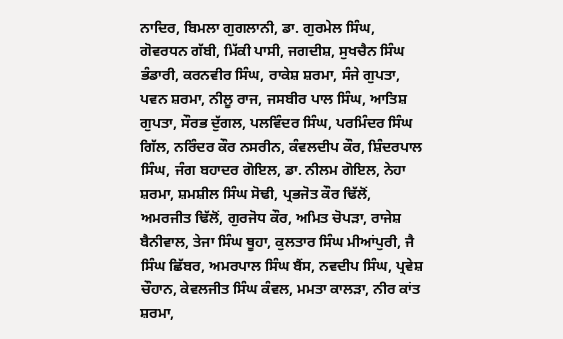ਨਾਦਿਰ, ਬਿਮਲਾ ਗੁਗਲਾਨੀ, ਡਾ. ਗੁਰਮੇਲ ਸਿੰਘ, ਗੋਵਰਧਨ ਗੱਬੀ, ਮਿੱਕੀ ਪਾਸੀ, ਜਗਦੀਸ਼, ਸੁਖਚੈਨ ਸਿੰਘ ਭੰਡਾਰੀ, ਕਰਨਵੀਰ ਸਿੰਘ, ਰਾਕੇਸ਼ ਸ਼ਰਮਾ, ਸੰਜੇ ਗੁਪਤਾ, ਪਵਨ ਸ਼ਰਮਾ, ਨੀਲੂ ਰਾਜ, ਜਸਬੀਰ ਪਾਲ ਸਿੰਘ, ਆਤਿਸ਼ ਗੁਪਤਾ, ਸੌਰਭ ਦੁੱਗਲ, ਪਲਵਿੰਦਰ ਸਿੰਘ, ਪਰਮਿੰਦਰ ਸਿੰਘ ਗਿੱਲ, ਨਰਿੰਦਰ ਕੌਰ ਨਸਰੀਨ, ਕੰਵਲਦੀਪ ਕੌਰ, ਸ਼ਿੰਦਰਪਾਲ ਸਿੰਘ, ਜੰਗ ਬਹਾਦਰ ਗੋਇਲ, ਡਾ. ਨੀਲਮ ਗੋਇਲ, ਨੇਹਾ ਸ਼ਰਮਾ, ਸ਼ਮਸ਼ੀਲ ਸਿੰਘ ਸੋਢੀ, ਪ੍ਰਭਜੋਤ ਕੌਰ ਢਿੱਲੋਂ, ਅਮਰਜੀਤ ਢਿੱਲੋਂ, ਗੁਰਜੋਧ ਕੌਰ, ਅਮਿਤ ਚੋਪੜਾ, ਰਾਜੇਸ਼ ਬੈਨੀਵਾਲ, ਤੇਜਾ ਸਿੰਘ ਥੂਹਾ, ਕੁਲਤਾਰ ਸਿੰਘ ਮੀਆਂਪੁਰੀ, ਜੈ ਸਿੰਘ ਛਿੱਬਰ, ਅਮਰਪਾਲ ਸਿੰਘ ਬੈਂਸ, ਨਵਦੀਪ ਸਿੰਘ, ਪ੍ਰਵੇਸ਼ ਚੌਹਾਨ, ਕੇਵਲਜੀਤ ਸਿੰਘ ਕੰਵਲ, ਮਮਤਾ ਕਾਲੜਾ, ਨੀਰ ਕਾਂਤ ਸ਼ਰਮਾ,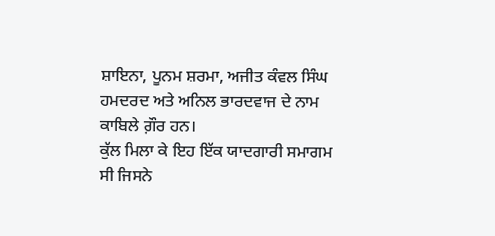ਸ਼ਾਇਨਾ, ਪੂਨਮ ਸ਼ਰਮਾ, ਅਜੀਤ ਕੰਵਲ ਸਿੰਘ ਹਮਦਰਦ ਅਤੇ ਅਨਿਲ ਭਾਰਦਵਾਜ ਦੇ ਨਾਮ ਕਾਬਿਲੇ ਗ਼ੌਰ ਹਨ।
ਕੁੱਲ ਮਿਲਾ ਕੇ ਇਹ ਇੱਕ ਯਾਦਗਾਰੀ ਸਮਾਗਮ ਸੀ ਜਿਸਨੇ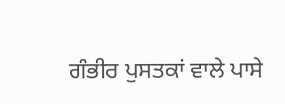ਗੰਭੀਰ ਪੁਸਤਕਾਂ ਵਾਲੇ ਪਾਸੇ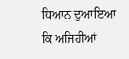ਧਿਆਨ ਦੁਆਇਆ ਕਿ ਅਜਿਹੀਆਂ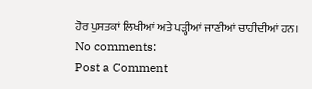ਹੋਰ ਪੁਸਤਕਾਂ ਲਿਖੀਆਂ ਅਤੇ ਪੜ੍ਹੀਆਂ ਜਾਣੀਆਂ ਚਾਹੀਦੀਆਂ ਹਨ।
No comments:
Post a Comment